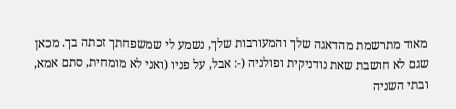מאוד מתרשמת מהדאגה שלך והמעורבות שלך, נשמע לי שמשפחתך זכתה בך. מכאן שגם לא חושבת שאת נודניקית ופולניה (-: אבל, על פניו (ואני לא מומחית, סתם אמא, ובתי השניה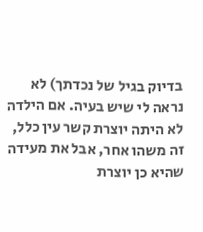בדיוק בגיל של נכדתך) לא נראה לי שיש בעיה. אם הילדה לא היתה יוצרת קשר עין כלל, זה משהו אחר, אבל את מעידה שהיא כן יוצרת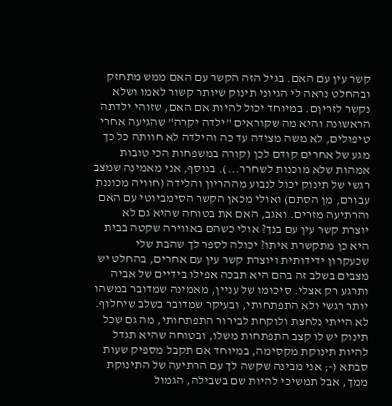קשר עין עם האם. בגיל הזה הקשר עם האם ממש מתחזק ובהחלט נראה לי הגיוני תינוק שיותר קשור לאמו ושלא נקשר לזריןם. במיוחד יכול להיות אם האם, שזוהי ילדתה הראשונה והיא מה שקוראים "ילדה יקרה" שהגיעה אחרי טיפולים, לא משה מצידה עד כה והילדה לא חוותה כל כך מגע של אחרים קודם לכן (קורה במשפחות הכי טובות אמהות שלא מוכנות לשחרר...). בנוסף, אני מאמינה שמצב רגשי של תינוק יכול לנבוע מההריון והלידה (חוויה מכוננת עבורם, מן הסתם) ואולי מכאן הקשר הסימביוטי עם האם והרתיעה מזרים. ואגב, האם את בטוחה שהיא גם לא יוצרת קשר עין עם בנך? אולי כשהם באווירה שקטה בבית היא כן מתקשרת איתו? יכולה לספר לך שהבת שלי שכעקרון ידידותית ויוצרת קשר עין עם אחרים, בהחלט יש מצבים בשלב זה בהם היא תבכה אפילו בידיים של אביה ותרגע רק אצלי. סיכומו של עניין, מאמינה שמדובר במשהו יותר רגשי ולא התפתחותי, ובעיקר שמדובר בשלב שיחלוף. לא הייתי נלחצת ולוקחת לבירור התפתחותי, מה גם שכל תינוק יש לו קצב התפתחות משלו, ובטוחה שהיא תגדל להיות תינוקת מקסימה, במיוחד אם תקבל מספיק שעות סבתא (-; אני מבינה שקשה לך עם הרתיעה של התינוקת ממך, אבל תמשיכי להיות שם בשבילה, הגמול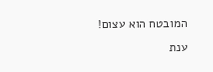המובטח הוא עצום! ענת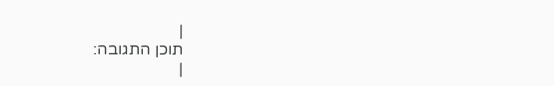|
תוכן התגובה:
|